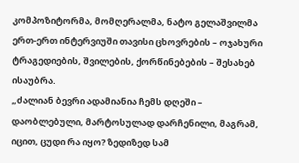კომპოზიტორმა, მომღერალმა, ნატო გელაშვილმა ერთ-ერთ ინტერვიუში თავისი ცხოვრების – ოჯახური ტრაგედიების, შვილების, ქორწინებების – შესახებ ისაუბრა.
„ძალიან ბევრი ადამიანია ჩემს დღეში – დაობლებული, მარტოსულად დარჩენილი, მაგრამ, იცით, ცუდი რა იყო? ზედიზედ სამ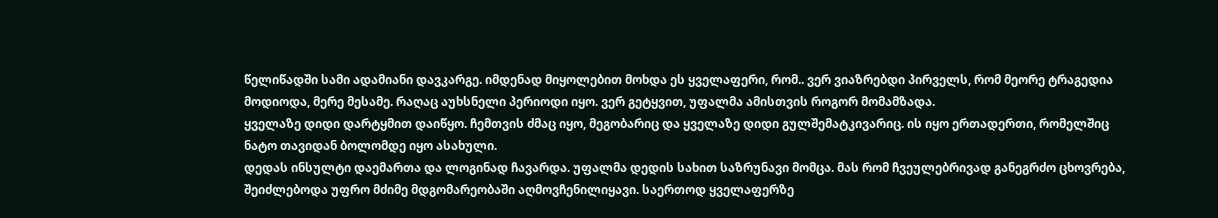წელიწადში სამი ადამიანი დავკარგე. იმდენად მიყოლებით მოხდა ეს ყველაფერი, რომ.. ვერ ვიაზრებდი პირველს, რომ მეორე ტრაგედია მოდიოდა, მერე მესამე. რაღაც აუხსნელი პერიოდი იყო. ვერ გეტყვით, უფალმა ამისთვის როგორ მომამზადა.
ყველაზე დიდი დარტყმით დაიწყო. ჩემთვის ძმაც იყო, მეგობარიც და ყველაზე დიდი გულშემატკივარიც. ის იყო ერთადერთი, რომელშიც ნატო თავიდან ბოლომდე იყო ასახული.
დედას ინსულტი დაემართა და ლოგინად ჩავარდა. უფალმა დედის სახით საზრუნავი მომცა. მას რომ ჩვეულებრივად განეგრძო ცხოვრება, შეიძლებოდა უფრო მძიმე მდგომარეობაში აღმოვჩენილიყავი. საერთოდ ყველაფერზე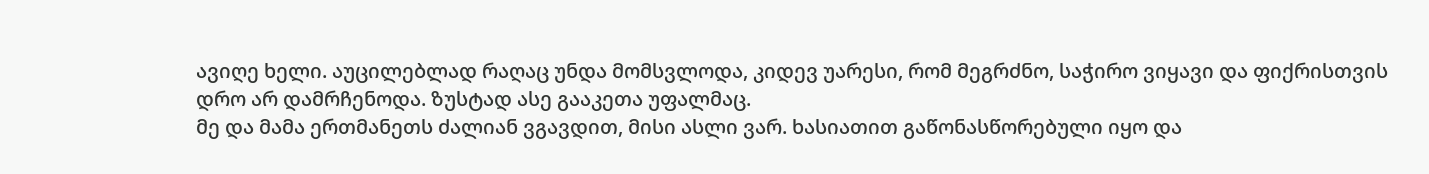ავიღე ხელი. აუცილებლად რაღაც უნდა მომსვლოდა, კიდევ უარესი, რომ მეგრძნო, საჭირო ვიყავი და ფიქრისთვის დრო არ დამრჩენოდა. ზუსტად ასე გააკეთა უფალმაც.
მე და მამა ერთმანეთს ძალიან ვგავდით, მისი ასლი ვარ. ხასიათით გაწონასწორებული იყო და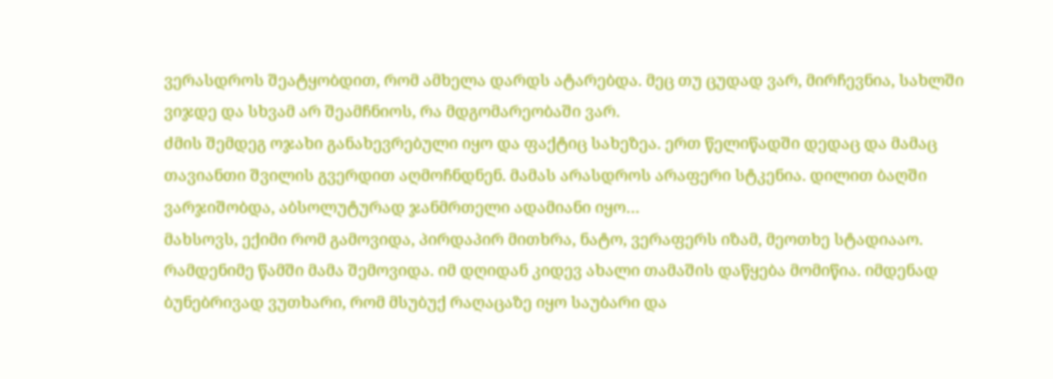ვერასდროს შეატყობდით, რომ ამხელა დარდს ატარებდა. მეც თუ ცუდად ვარ, მირჩევნია, სახლში ვიჯდე და სხვამ არ შეამჩნიოს, რა მდგომარეობაში ვარ.
ძმის შემდეგ ოჯახი განახევრებული იყო და ფაქტიც სახეზეა. ერთ წელიწადში დედაც და მამაც თავიანთი შვილის გვერდით აღმოჩნდნენ. მამას არასდროს არაფერი სტკენია. დილით ბაღში ვარჯიშობდა, აბსოლუტურად ჯანმრთელი ადამიანი იყო…
მახსოვს, ექიმი რომ გამოვიდა, პირდაპირ მითხრა, ნატო, ვერაფერს იზამ, მეოთხე სტადიააო. რამდენიმე წამში მამა შემოვიდა. იმ დღიდან კიდევ ახალი თამაშის დაწყება მომიწია. იმდენად ბუნებრივად ვუთხარი, რომ მსუბუქ რაღაცაზე იყო საუბარი და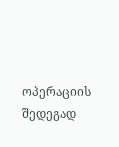ოპერაციის შედეგად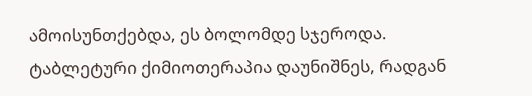ამოისუნთქებდა, ეს ბოლომდე სჯეროდა.
ტაბლეტური ქიმიოთერაპია დაუნიშნეს, რადგან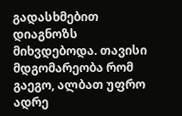გადასხმებით დიაგნოზს მიხვდებოდა. თავისი მდგომარეობა რომ გაეგო, ალბათ უფრო ადრე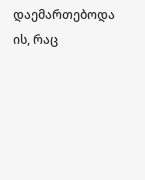დაემართებოდა ის, რაც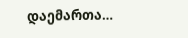დაემართა…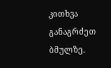კითხვა განაგრძეთ ბმულზე.